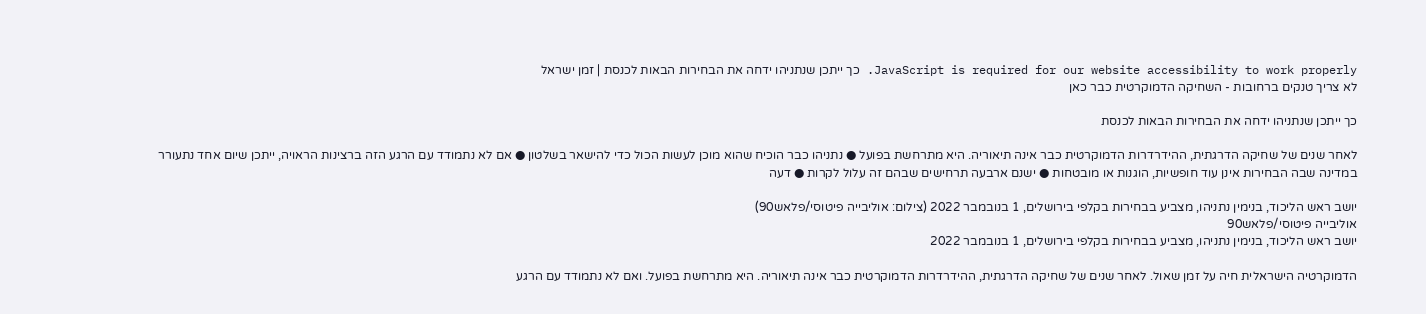JavaScript is required for our website accessibility to work properly. כך ייתכן שנתניהו ידחה את הבחירות הבאות לכנסת | זמן ישראל
לא צריך טנקים ברחובות - השחיקה הדמוקרטית כבר כאן

כך ייתכן שנתניהו ידחה את הבחירות הבאות לכנסת

לאחר שנים של שחיקה הדרגתית, ההידרדרות הדמוקרטית כבר אינה תיאוריה. היא מתרחשת בפועל ● נתניהו כבר הוכיח שהוא מוכן לעשות הכול כדי להישאר בשלטון ● אם לא נתמודד עם הרגע הזה ברצינות הראויה, ייתכן שיום אחד נתעורר במדינה שבה הבחירות אינן עוד חופשיות, הוגנות או מובטחות ● ישנם ארבעה תרחישים שבהם זה עלול לקרות ● דעה

יושב ראש הליכוד, בנימין נתניהו, מצביע בבחירות בקלפי בירושלים, 1 בנובמבר 2022 (צילום: אוליבייה פיטוסי/פלאש90)
אוליבייה פיטוסי/פלאש90
יושב ראש הליכוד, בנימין נתניהו, מצביע בבחירות בקלפי בירושלים, 1 בנובמבר 2022

הדמוקרטיה הישראלית חיה על זמן שאול. לאחר שנים של שחיקה הדרגתית, ההידרדרות הדמוקרטית כבר אינה תיאוריה. היא מתרחשת בפועל. ואם לא נתמודד עם הרגע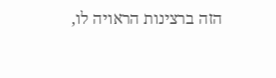הזה ברצינות הראויה לו,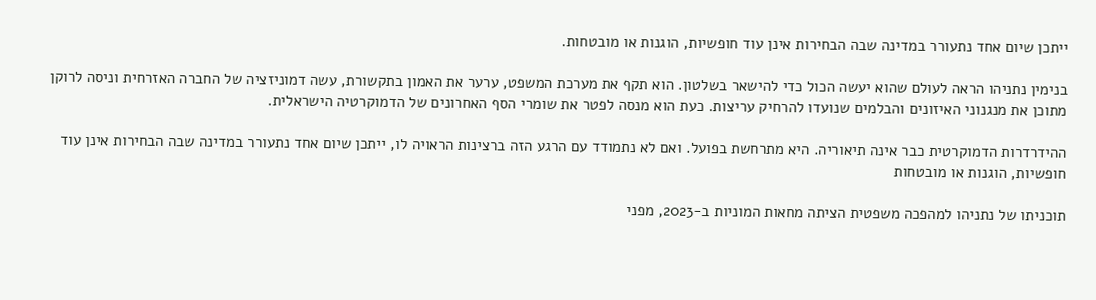ייתכן שיום אחד נתעורר במדינה שבה הבחירות אינן עוד חופשיות, הוגנות או מובטחות.

בנימין נתניהו הראה לעולם שהוא יעשה הכול כדי להישאר בשלטון. הוא תקף את מערכת המשפט, ערער את האמון בתקשורת, עשה דמוניזציה של החברה האזרחית וניסה לרוקן מתוכן את מנגנוני האיזונים והבלמים שנועדו להרחיק עריצות. כעת הוא מנסה לפטר את שומרי הסף האחרונים של הדמוקרטיה הישראלית.

ההידרדרות הדמוקרטית כבר אינה תיאוריה. היא מתרחשת בפועל. ואם לא נתמודד עם הרגע הזה ברצינות הראויה לו, ייתכן שיום אחד נתעורר במדינה שבה הבחירות אינן עוד חופשיות, הוגנות או מובטחות

תוכניתו של נתניהו למהפכה משפטית הציתה מחאות המוניות ב-2023, מפני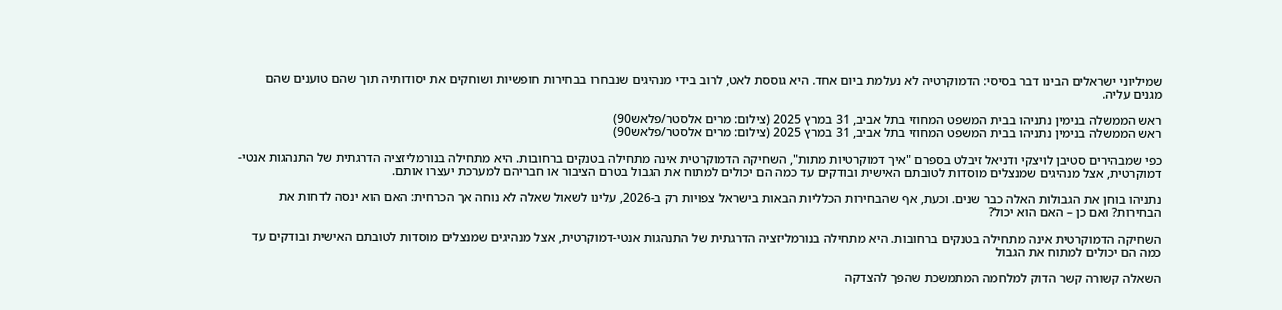שמיליוני ישראלים הבינו דבר בסיסי: הדמוקרטיה לא נעלמת ביום אחד. היא גוססת לאט, לרוב בידי מנהיגים שנבחרו בבחירות חופשיות ושוחקים את יסודותיה תוך שהם טוענים שהם מגנים עליה.

ראש הממשלה בנימין נתניהו בבית המשפט המחוזי בתל אביב, 31 במרץ 2025 (צילום: מרים אלסטר/פלאש90)
ראש הממשלה בנימין נתניהו בבית המשפט המחוזי בתל אביב, 31 במרץ 2025 (צילום: מרים אלסטר/פלאש90)

כפי שמבהירים סטיבן לויצקי ודניאל זיבלט בספרם "איך דמוקרטיות מתות", השחיקה הדמוקרטית אינה מתחילה בטנקים ברחובות. היא מתחילה בנורמליזציה הדרגתית של התנהגות אנטי-דמוקרטית, אצל מנהיגים שמנצלים מוסדות לטובתם האישית ובודקים עד כמה הם יכולים למתוח את הגבול בטרם הציבור או חבריהם למערכת יעצרו אותם.

נתניהו בוחן את הגבולות האלה כבר שנים. וכעת, אף שהבחירות הכלליות הבאות בישראל צפויות רק ב-2026, עלינו לשאול שאלה לא נוחה אך הכרחית: האם הוא ינסה לדחות את הבחירות? ואם כן – האם הוא יכול?

השחיקה הדמוקרטית אינה מתחילה בטנקים ברחובות. היא מתחילה בנורמליזציה הדרגתית של התנהגות אנטי-דמוקרטית, אצל מנהיגים שמנצלים מוסדות לטובתם האישית ובודקים עד כמה הם יכולים למתוח את הגבול

השאלה קשורה קשר הדוק למלחמה המתמשכת שהפך להצדקה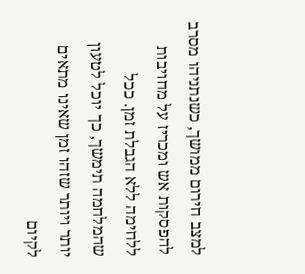למצב חירום ממושך, כשנתניהו מסרב להפסקות אש ומכריז על מחויבות ללחימה ללא הגבלת זמן. ככל שהמלחמה תימשך, כך יוכל לטעון יותר ויותר שזהו זמן שאינו מתאים לקיום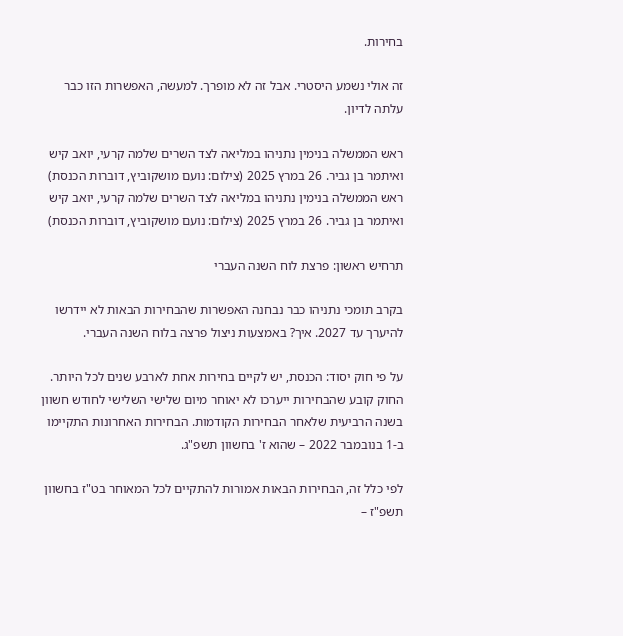בחירות.

זה אולי נשמע היסטרי. אבל זה לא מופרך. למעשה, האפשרות הזו כבר עלתה לדיון.

ראש הממשלה בנימין נתניהו במליאה לצד השרים שלמה קרעי, יואב קיש ואיתמר בן גביר. 26 במרץ 2025 (צילום: נועם מושקוביץ, דוברות הכנסת)
ראש הממשלה בנימין נתניהו במליאה לצד השרים שלמה קרעי, יואב קיש ואיתמר בן גביר. 26 במרץ 2025 (צילום: נועם מושקוביץ, דוברות הכנסת)

תרחיש ראשון: פרצת לוח השנה העברי

בקרב תומכי נתניהו כבר נבחנה האפשרות שהבחירות הבאות לא יידרשו להיערך עד 2027. איך? באמצעות ניצול פרצה בלוח השנה העברי.

על פי חוק יסוד: הכנסת, יש לקיים בחירות אחת לארבע שנים לכל היותר. החוק קובע שהבחירות ייערכו לא יאוחר מיום שלישי השלישי לחודש חשוון בשנה הרביעית שלאחר הבחירות הקודמות. הבחירות האחרונות התקיימו ב-1 בנובמבר 2022 – שהוא ז' בחשוון תשפ"ג.

לפי כלל זה, הבחירות הבאות אמורות להתקיים לכל המאוחר בט"ז בחשוון תשפ"ז –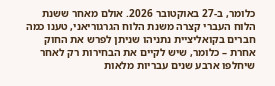כלומר, ב-27 באוקטובר 2026. אולם מאחר ששנת הלוח העברי קצרה משנת הלוח הגרגוריאני, טענו כמה חברים בקואליציית נתניהו שניתן לפרש את החוק אחרת – כלומר, שיש לקיים את הבחירות רק לאחר שיחלפו ארבע שנים עבריות מלאות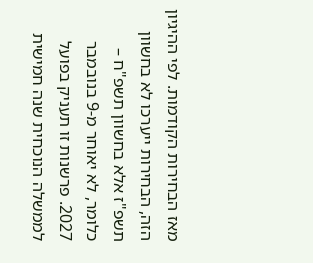מאז הבחירות הקודמות. לפי ההיגיון הזה, הבחירות ייערכו לא בחשוון תשפ"ז אלא בחשוון תשפ"ח – כלומר, לא יאוחר מ-9 בנובמבר 2027. פרשנות זו תעניק בפועל לממשלה הנוכחית שנה חמישית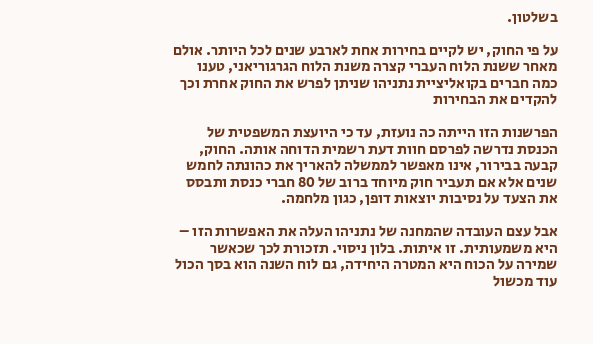בשלטון.

על פי החוק, יש לקיים בחירות אחת לארבע שנים לכל היותר. אולם מאחר ששנת הלוח העברי קצרה משנת הלוח הגרגוריאני, טענו כמה חברים בקואליציית נתניהו שניתן לפרש את החוק אחרת וכך להקדים את הבחירות

הפרשנות הזו הייתה כה נועזת, עד כי היועצת המשפטית של הכנסת נדרשה לפרסם חוות דעת רשמית הדוחה אותה. החוק, קבעה בבירור, אינו מאפשר לממשלה להאריך את כהונתה לחמש שנים אלא אם תעביר חוק מיוחד ברוב של 80 חברי כנסת ותבסס את הצעד על נסיבות יוצאות דופן, כגון מלחמה.

אבל עצם העובדה שהמחנה של נתניהו העלה את האפשרות הזו – היא משמעותית. זו איתות. בלון ניסוי. תזכורת לכך שכאשר שמירה על הכוח היא המטרה היחידה, גם לוח השנה הוא בסך הכול עוד מכשול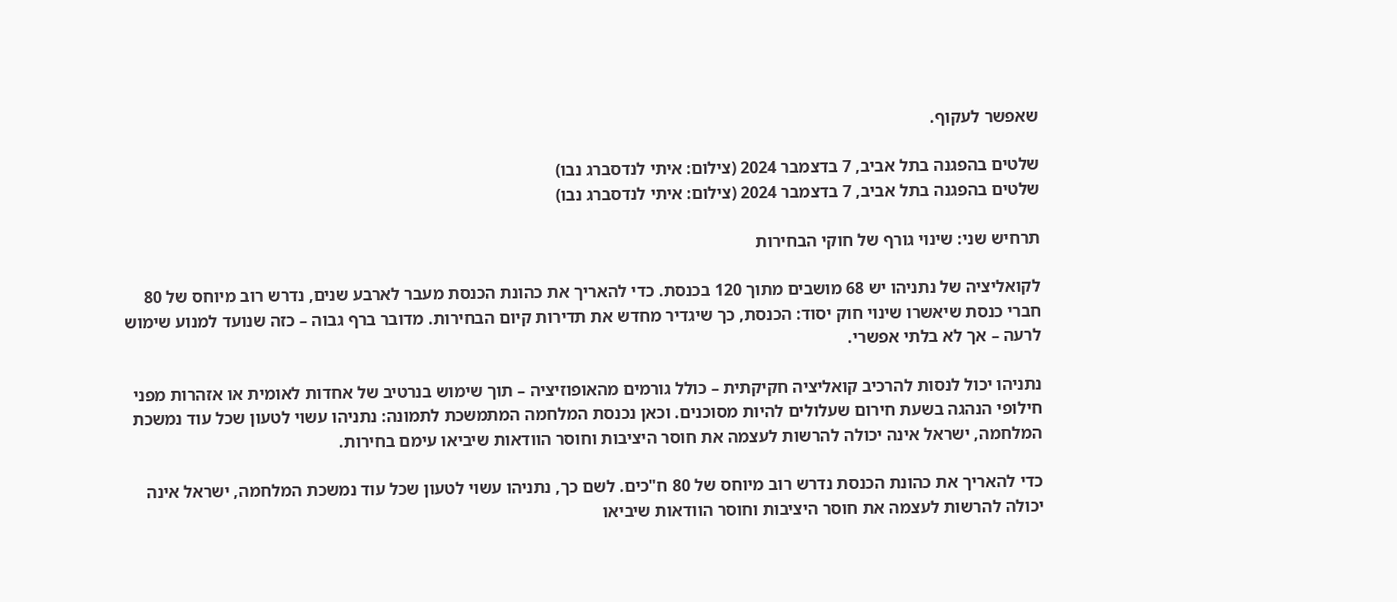שאפשר לעקוף.

שלטים בהפגנה בתל אביב, 7 בדצמבר 2024 (צילום: איתי לנדסברג נבו)
שלטים בהפגנה בתל אביב, 7 בדצמבר 2024 (צילום: איתי לנדסברג נבו)

תרחיש שני: שינוי גורף של חוקי הבחירות

לקואליציה של נתניהו יש 68 מושבים מתוך 120 בכנסת. כדי להאריך את כהונת הכנסת מעבר לארבע שנים, נדרש רוב מיוחס של 80 חברי כנסת שיאשרו שינוי חוק יסוד: הכנסת, כך שיגדיר מחדש את תדירות קיום הבחירות. מדובר ברף גבוה – כזה שנועד למנוע שימוש לרעה – אך לא בלתי אפשרי.

נתניהו יכול לנסות להרכיב קואליציה חקיקתית – כולל גורמים מהאופוזיציה – תוך שימוש בנרטיב של אחדות לאומית או אזהרות מפני חילופי הנהגה בשעת חירום שעלולים להיות מסוכנים. וכאן נכנסת המלחמה המתמשכת לתמונה: נתניהו עשוי לטעון שכל עוד נמשכת המלחמה, ישראל אינה יכולה להרשות לעצמה את חוסר היציבות וחוסר הוודאות שיביאו עימם בחירות.

כדי להאריך את כהונת הכנסת נדרש רוב מיוחס של 80 ח"כים. לשם כך, נתניהו עשוי לטעון שכל עוד נמשכת המלחמה, ישראל אינה יכולה להרשות לעצמה את חוסר היציבות וחוסר הוודאות שיביאו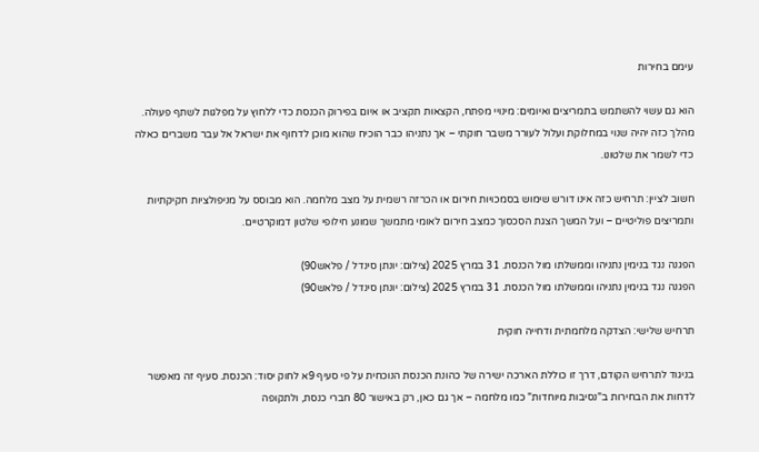עימם בחירות

הוא גם עשוי להשתמש בתמריצים ואיומים: מינויי מפתח, הקצאות תקציב או איום בפירוק הכנסת כדי ללחוץ על מפלגות לשתף פעולה. מהלך כזה יהיה שנוי במחלוקת ועלול לעורר משבר חוקתי – אך נתניהו כבר הוכיח שהוא מוכן לדחוף את ישראל אל עבר משברים כאלה כדי לשמר את שלטונו.

חשוב לציין: תרחיש כזה אינו דורש שימוש בסמכויות חירום או הכרזה רשמית על מצב מלחמה. הוא מבוסס על מניפולציות חקיקתיות ותמריצים פוליטיים – ועל המשך הצגת הסכסוך כמצב חירום לאומי מתמשך שמונע חילופי שלטון דמוקרטיים.

הפגנה נגד בנימין נתניהו וממשלתו מול הכנסת. 31 במרץ 2025 (צילום: יונתן סינדל / פלאש90)
הפגנה נגד בנימין נתניהו וממשלתו מול הכנסת. 31 במרץ 2025 (צילום: יונתן סינדל / פלאש90)

תרחיש שלישי: הצדקה מלחמתית ודחייה חוקית

בניגוד לתרחיש הקודם, דרך זו כוללת הארכה ישירה של כהונת הכנסת הנוכחית על פי סעיף 9א לחוק יסוד: הכנסת. סעיף זה מאפשר לדחות את הבחירות ב"נסיבות מיוחדות" כמו מלחמה – אך גם כאן, רק באישור 80 חברי כנסת, ולתקופה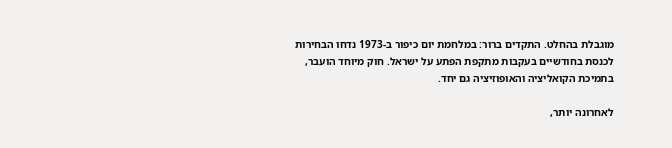מוגבלת בהחלט. התקדים ברור: במלחמת יום כיפור ב-1973 נדחו הבחירות לכנסת בחודשיים בעקבות מתקפת הפתע על ישראל. חוק מיוחד הועבר, בתמיכת הקואליציה והאופוזיציה גם יחד.

לאחרונה יותר,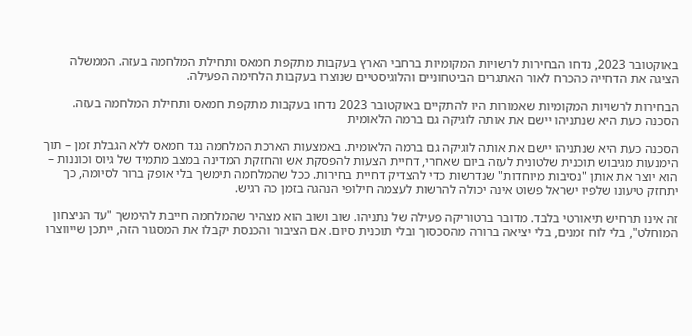באוקטובר 2023, נדחו הבחירות לרשויות המקומיות ברחבי הארץ בעקבות מתקפת חמאס ותחילת המלחמה בעזה. הממשלה הציגה את הדחייה כהכרח לאור האתגרים הביטחוניים והלוגיסטיים שנוצרו בעקבות הלחימה הפעילה.

הבחירות לרשויות המקומיות שאמורות היו להתקיים באוקטובר 2023 נדחו בעקבות מתקפת חמאס ותחילת המלחמה בעזה. הסכנה כעת היא שנתניהו יישם את אותה לוגיקה גם ברמה הלאומית

הסכנה כעת היא שנתניהו יישם את אותה לוגיקה גם ברמה הלאומית. באמצעות הארכת המלחמה נגד חמאס ללא הגבלת זמן – תוך הימנעות מגיבוש תוכנית שלטונית לעזה ביום שאחרי, דחיית הצעות להפסקת אש והחזקת המדינה במצב מתמיד של גיוס וכוננות – הוא יוצר את אותן "נסיבות מיוחדות" שנדרשות כדי להצדיק דחיית בחירות. ככל שהמלחמה תימשך בלי אופק ברור לסיומה, כך יתחזק טיעונו שלפיו ישראל פשוט אינה יכולה להרשות לעצמה חילופי הנהגה בזמן כה רגיש.

זה אינו תרחיש תיאורטי בלבד. מדובר ברטוריקה פעילה של נתניהו. שוב ושוב הוא מצהיר שהמלחמה חייבת להימשך "עד הניצחון המוחלט", בלי לוח זמנים, בלי יציאה ברורה מהסכסוך ובלי תוכנית סיום. אם הציבור והכנסת יקבלו את המסגור הזה, ייתכן שייווצרו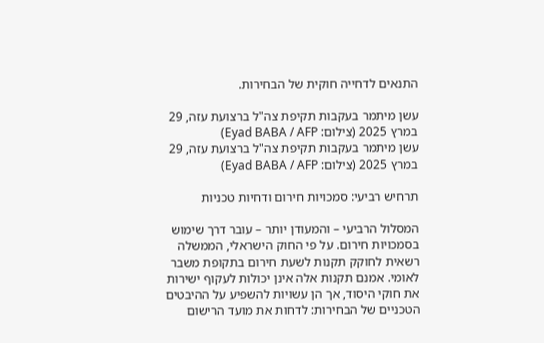התנאים לדחייה חוקית של הבחירות.

עשן מיתמר בעקבות תקיפת צה"ל ברצועת עזה, 29 במרץ 2025 (צילום: Eyad BABA / AFP)
עשן מיתמר בעקבות תקיפת צה"ל ברצועת עזה, 29 במרץ 2025 (צילום: Eyad BABA / AFP)

תרחיש רביעי: סמכויות חירום ודחיות טכניות

המסלול הרביעי – והמעודן יותר – עובר דרך שימוש בסמכויות חירום. על פי החוק הישראלי, הממשלה רשאית לחוקק תקנות לשעת חירום בתקופת משבר לאומי. אמנם תקנות אלה אינן יכולות לעקוף ישירות את חוקי היסוד, אך הן עשויות להשפיע על ההיבטים הטכניים של הבחירות: לדחות את מועד הרישום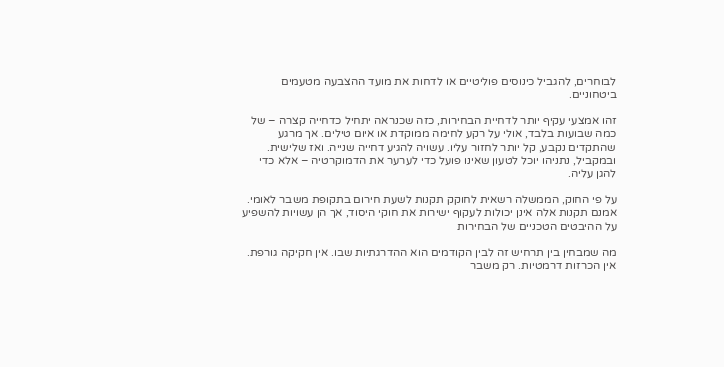לבוחרים, להגביל כינוסים פוליטיים או לדחות את מועד ההצבעה מטעמים ביטחוניים.

זהו אמצעי עקיף יותר לדחיית הבחירות, כזה שכנראה יתחיל כדחייה קצרה – של כמה שבועות בלבד, אולי על רקע לחימה ממוקדת או איום טילים. אך מרגע שהתקדים נקבע, קל יותר לחזור עליו. עשויה להגיע דחייה שנייה. ואז שלישית. ובמקביל, נתניהו יוכל לטעון שאינו פועל כדי לערער את הדמוקרטיה – אלא כדי להגן עליה.

על פי החוק, הממשלה רשאית לחוקק תקנות לשעת חירום בתקופת משבר לאומי. אמנם תקנות אלה אינן יכולות לעקוף ישירות את חוקי היסוד, אך הן עשויות להשפיע על ההיבטים הטכניים של הבחירות

מה שמבחין בין תרחיש זה לבין הקודמים הוא ההדרגתיות שבו. אין חקיקה גורפת. אין הכרזות דרמטיות. רק משבר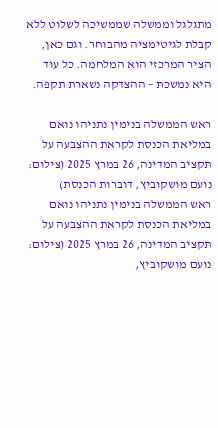מתגלגל וממשלה שממשיכה לשלוט ללא קבלת לגיטימציה מהבוחר. וגם כאן, הציר המרכזי הוא המלחמה. כל עוד היא נמשכת – ההצדקה נשארת תקפה.

ראש הממשלה בנימין נתניהו נואם במליאת הכנסת לקראת ההצבעה על תקציב המדינה, 26 במרץ 2025 (צילום: נועם מושקוביץ, דוברות הכנסת)
ראש הממשלה בנימין נתניהו נואם במליאת הכנסת לקראת ההצבעה על תקציב המדינה, 26 במרץ 2025 (צילום: נועם מושקוביץ,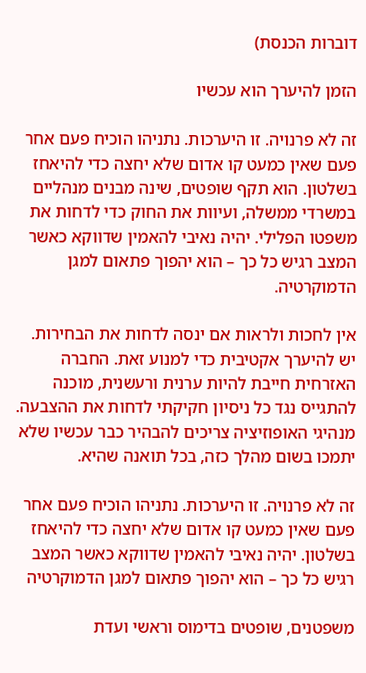דוברות הכנסת)

הזמן להיערך הוא עכשיו

זה לא פרנויה. זו היערכות. נתניהו הוכיח פעם אחר פעם שאין כמעט קו אדום שלא יחצה כדי להיאחז בשלטון. הוא תקף שופטים, שינה מבנים מנהליים במשרדי ממשלה, ועיוות את החוק כדי לדחות את משפטו הפלילי. יהיה נאיבי להאמין שדווקא כאשר המצב רגיש כל כך – הוא יהפוך פתאום למגן הדמוקרטיה.

אין לחכות ולראות אם ינסה לדחות את הבחירות. יש להיערך אקטיבית כדי למנוע זאת. החברה האזרחית חייבת להיות ערנית ורעשנית, מוכנה להתגייס נגד כל ניסיון חקיקתי לדחות את ההצבעה. מנהיגי האופוזיציה צריכים להבהיר כבר עכשיו שלא יתמכו בשום מהלך כזה, בכל תואנה שהיא.

זה לא פרנויה. זו היערכות. נתניהו הוכיח פעם אחר פעם שאין כמעט קו אדום שלא יחצה כדי להיאחז בשלטון. יהיה נאיבי להאמין שדווקא כאשר המצב רגיש כל כך – הוא יהפוך פתאום למגן הדמוקרטיה

משפטנים, שופטים בדימוס וראשי ועדת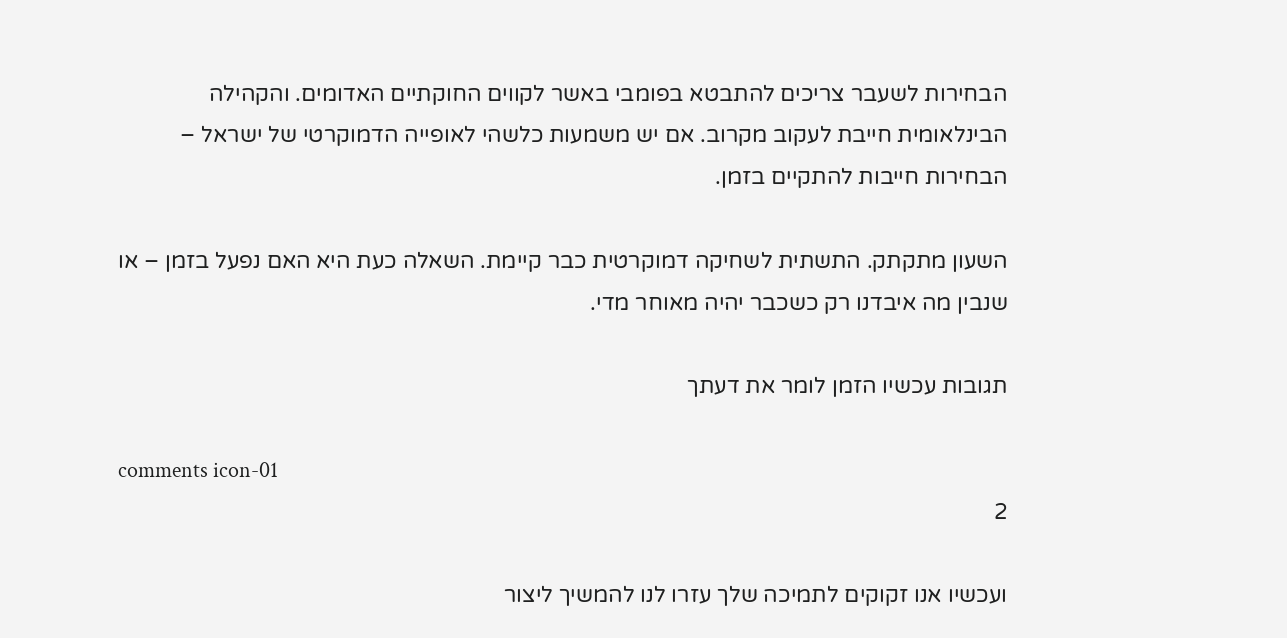הבחירות לשעבר צריכים להתבטא בפומבי באשר לקווים החוקתיים האדומים. והקהילה הבינלאומית חייבת לעקוב מקרוב. אם יש משמעות כלשהי לאופייה הדמוקרטי של ישראל – הבחירות חייבות להתקיים בזמן.

השעון מתקתק. התשתית לשחיקה דמוקרטית כבר קיימת. השאלה כעת היא האם נפעל בזמן – או שנבין מה איבדנו רק כשכבר יהיה מאוחר מדי.

תגובות עכשיו הזמן לומר את דעתך

comments icon-01
2

ועכשיו אנו זקוקים לתמיכה שלך עזרו לנו להמשיך ליצור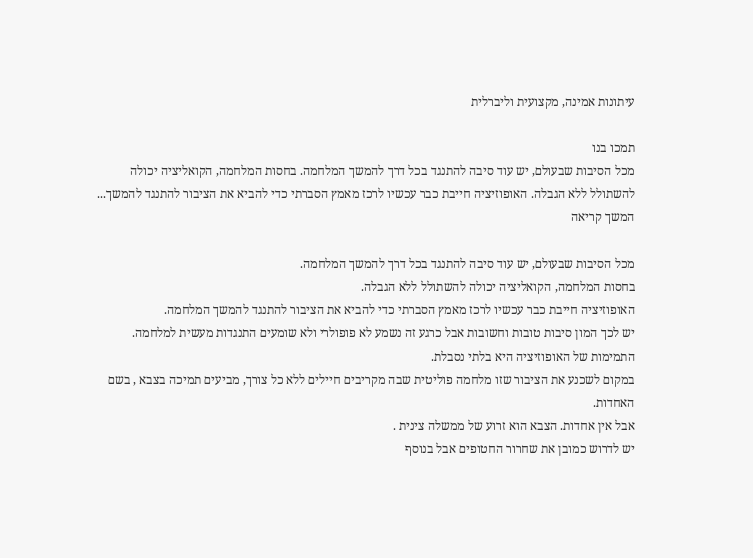עיתונות אמינה, מקצועית וליברלית

תמכו בנו
מכל הסיבות שבעולם, יש עוד סיבה להתנגד בכל דרך להמשך המלחמה. בחסות המלחמה, הקואליציה יכולה להשתולל ללא הגבלה. האופוזיציה חייבת כבר עכשיו לרכז מאמץ הסברתי כדי להביא את הציבור להתנגד להמשך... המשך קריאה

מכל הסיבות שבעולם, יש עוד סיבה להתנגד בכל דרך להמשך המלחמה.
בחסות המלחמה, הקואליציה יכולה להשתולל ללא הגבלה.
האופוזיציה חייבת כבר עכשיו לרכז מאמץ הסברתי כדי להביא את הציבור להתנגד להמשך המלחמה.
יש לכך המון סיבות טובות וחשובות אבל כרגע זה נשמע לא פופולרי ולא שומעים התנגדות מעשית למלחמה.
התמימות של האופוזיציה היא בלתי נסבלת.
במקום לשכנע את הציבור שזו מלחמה פוליטית שבה מקריבים חיילים ללא כל צורך, מביעים תמיכה בצבא , בשם האחדות.
אבל אין אחדות. הצבא הוא זרוע של ממשלה צינית .
יש לדרוש כמובן את שחרור החטופים אבל בנוסף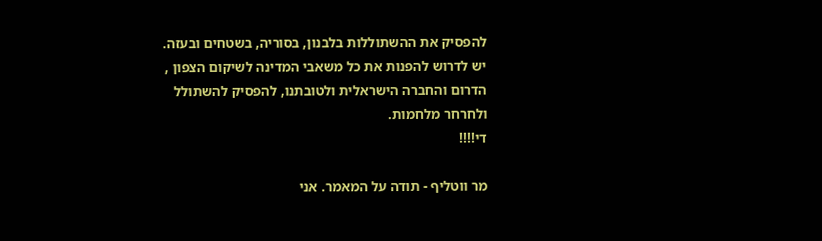להפסיק את ההשתוללות בלבנון, בסוריה, בשטחים ובעזה.
יש לדרוש להפנות את כל משאבי המדינה לשיקום הצפון , הדרום והחברה הישראלית ולטובתנו, להפסיק להשתולל ולחרחר מלחמות.
די!!!!

מר ווטליף - תודה על המאמר. אני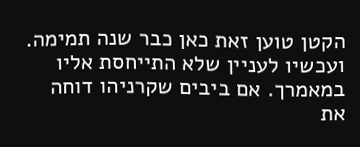הקטן טוען זאת כאן כבר שנה תמימה. ועכשיו לעניין שלא התייחסת אליו במאמרך. אם ביבים שקרניהו דוחה את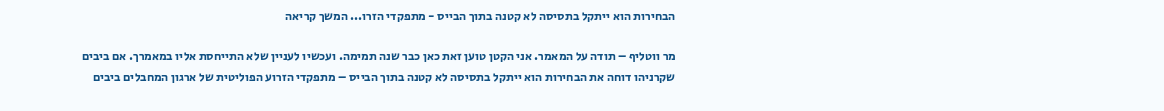הבחירות הוא ייתקל בתסיסה לא קטנה בתוך הבייס - מתפקדי הזרו... המשך קריאה

מר ווטליף – תודה על המאמר. אני הקטן טוען זאת כאן כבר שנה תמימה. ועכשיו לעניין שלא התייחסת אליו במאמרך. אם ביבים שקרניהו דוחה את הבחירות הוא ייתקל בתסיסה לא קטנה בתוך הבייס – מתפקדי הזרוע הפוליטית של ארגון המחבלים ביבים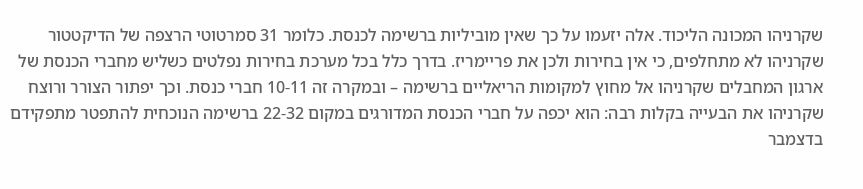שקרניהו המכונה הליכוד. אלה יזעמו על כך שאין מוביליות ברשימה לכנסת. כלומר 31 סמרטוטי הרצפה של הדיקטטור שקרניהו לא מתחלפים, כי אין בחירות ולכן את פריימריז. בדרך כלל בכל מערכת בחירות נפלטים כשליש מחברי הכנסת של ארגון המחבלים שקרניהו אל מחוץ למקומות הריאליים ברשימה – ובמקרה זה 10-11 חברי כנסת. וכך יפתור הצורר ורוצח שקרניהו את הבעייה בקלות רבה: הוא יכפה על חברי הכנסת המדורגים במקום 22-32 ברשימה הנוכחית להתפטר מתפקידם בדצמבר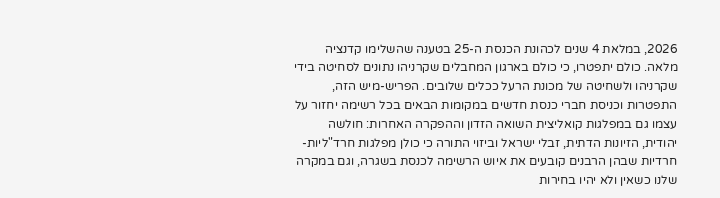2026, במלאת 4 שנים לכהונת הכנסת ה-25 בטענה שהשלימו קדנציה מלאה. כולם יתפטרו, כי כולם בארגון המחבלים שקרניהו נתונים לסחיטה בידי שקרניהו ולשחיטה של מכונת הרעל ככלים שלובים. הפריש-מיש הזה, התפטרות וכניסת חברי כנסת חדשים במקומות הבאים בכל רשימה יחזור על עצמו גם במפלגות קואליצית השואה הזדון וההפקרה האחרות: חולשה יהודית, הזיונות הדתית, זבלי ישראל וביזוי התורה כי כולן מפלגות חרד"ליות-חרדיות שבהן הרבנים קובעים את איוש הרשימה לכנסת בשגרה, וגם במקרה שלנו כשאין ולא יהיו בחירות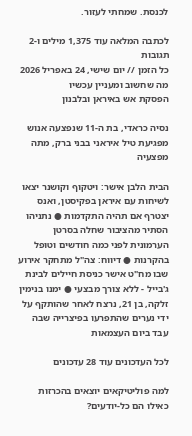לכנסת. שמחתי לעזור.

לכתבה המלאה עוד 1,375 מילים ו-2 תגובות
כל הזמן // יום שישי, 24 באפריל 2026
מה שחשוב ומעניין עכשיו
הפסקת אש באיראן ובלבנון

נסיה כראדי, בת ה-11 שנפצעה אנוש מפגיעת טיל איראני בבני ברק, מתה מפצעיה

הבית הלבן אישר: ויטקוף וקושנר יצאו לשיחות עם איראן בפקיסטן, ואנס יצטרף אם תהיה התקדמות ● נתניהו הסתיר מהציבור שחלה בסרטן הערמונית לפני כמה חודשים וטופל בהקרנות ● דיווח: צה"ל מתחקר אירוע שבו מח"ט אישר כניסת חיילים לבינת ג'בייל - ללא צורך מבצעי ● ימנו בנימין זלקה, בן 21, נרצח לאחר שהותקף על ידי נערים שהתפרעו בפיצרייה שבה עבד ביום העצמאות

לכל העדכונים עוד 28 עדכונים

למה פוליטיקאים יוצאים בהכרזות כאילו הם כל-יודעים?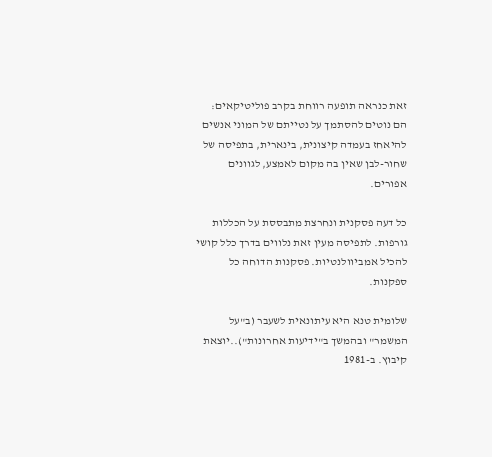זאת כנראה תופעה רווחת בקרב פוליטיקאים: הם נוטים להסתמך על נטייתם של המוני אנשים להיאחז בעמדה קיצונית, בינארית, בתפיסה של שחור-לבן שאין בה מקום לאמצע, לגוונים אפורים.

כל דעה פסקנית ונחרצת מתבססת על הכללות גורפות. לתפיסה מעין זאת נלווים בדרך כלל קושי להכיל אמביוולנטיות. פסקנות הדוחה כל ספקנות.

שלומית טנא היא עיתונאית לשעבר (ב"על המשמר" ובהמשך ב"ידיעות אחרונות")..יוצאת קיבוץ. ב-1981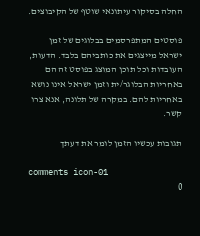החלה בסיקור עיתונאי שוטף של הקיבוצים.

פוסטים המתפרסמים בבלוגים של זמן ישראל מייצגים את כותביהם בלבד. הדעות, העובדות וכל תוכן המוצג בפוסט זה הם באחריות הבלוגר/ית וזמן ישראל אינו נושא באחריות להם. במקרה של תלונה, אנא צרו קשר.

תגובות עכשיו הזמן לומר את דעתך

comments icon-01
0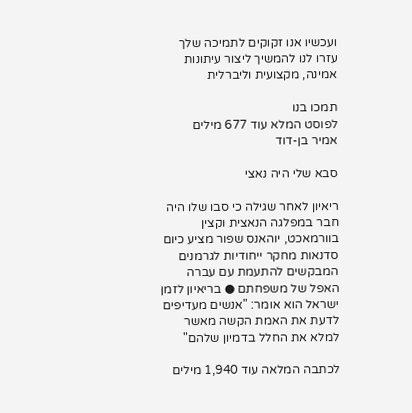ועכשיו אנו זקוקים לתמיכה שלך עזרו לנו להמשיך ליצור עיתונות אמינה, מקצועית וליברלית

תמכו בנו
לפוסט המלא עוד 677 מילים
אמיר בן-דוד

סבא שלי היה נאצי

ריאיון לאחר שגילה כי סבו שלו היה חבר במפלגה הנאצית וקצין בוורמאכט, יוהאנס שפור מציע כיום סדנאות מחקר ייחודיות לגרמנים המבקשים להתעמת עם עברה האפל של משפחתם ● בריאיון לזמן ישראל הוא אומר: "אנשים מעדיפים לדעת את האמת הקשה מאשר למלא את החלל בדמיון שלהם"

לכתבה המלאה עוד 1,940 מילים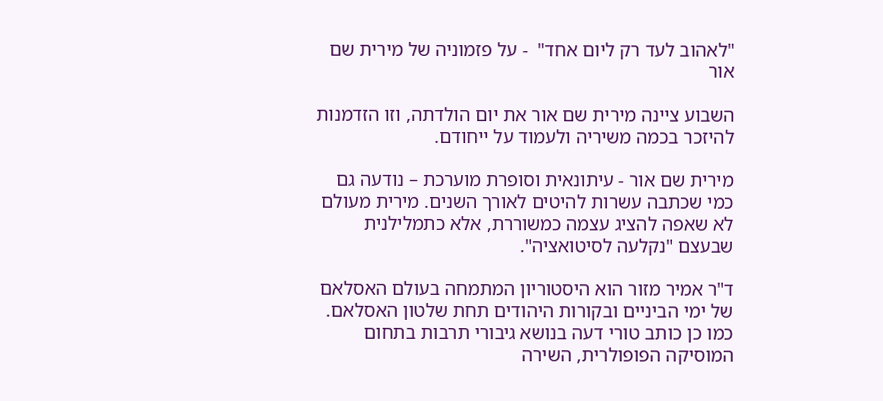"לאהוב לעד רק ליום אחד"  - על פזמוניה של מירית שם אור

השבוע ציינה מירית שם אור את יום הולדתה, וזו הזדמנות להיזכר בכמה משיריה ולעמוד על ייחודם.

מירית שם אור - עיתונאית וסופרת מוערכת – נודעה גם כמי שכתבה עשרות להיטים לאורך השנים. מירית מעולם לא שאפה להציג עצמה כמשוררת, אלא כתמלילנית שבעצם "נקלעה לסיטואציה".

ד"ר אמיר מזור הוא היסטוריון המתמחה בעולם האסלאם של ימי הביניים ובקורות היהודים תחת שלטון האסלאם. כמו כן כותב טורי דעה בנושא גיבורי תרבות בתחום המוסיקה הפופולרית, השירה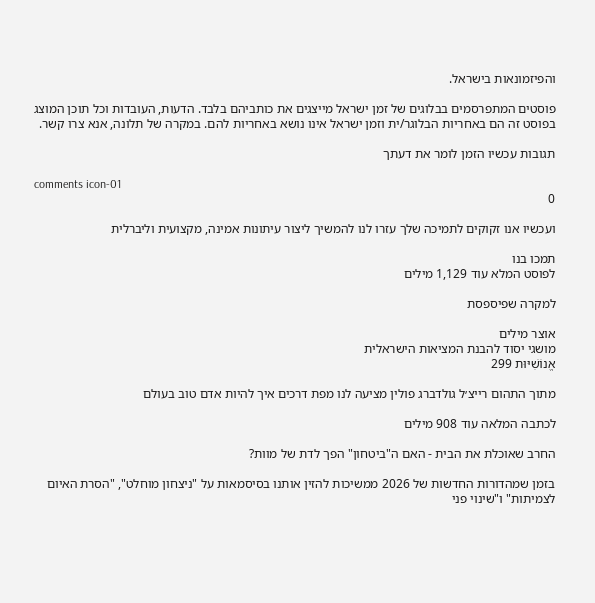והפיזמונאות בישראל.

פוסטים המתפרסמים בבלוגים של זמן ישראל מייצגים את כותביהם בלבד. הדעות, העובדות וכל תוכן המוצג בפוסט זה הם באחריות הבלוגר/ית וזמן ישראל אינו נושא באחריות להם. במקרה של תלונה, אנא צרו קשר.

תגובות עכשיו הזמן לומר את דעתך

comments icon-01
0

ועכשיו אנו זקוקים לתמיכה שלך עזרו לנו להמשיך ליצור עיתונות אמינה, מקצועית וליברלית

תמכו בנו
לפוסט המלא עוד 1,129 מילים

למקרה שפיספסת

אוצר מילים
מושגי יסוד להבנת המציאות הישראלית
אֱנוֹשִׁיּוּת 299

מתוך התהום רייצ׳ל גולדברג פולין מציעה לנו מפת דרכים איך להיות אדם טוב בעולם

לכתבה המלאה עוד 908 מילים

החרב שאוכלת את הבית - האם ה"ביטחון" הפך לדת של מוות?

בזמן שמהדורות החדשות של 2026 ממשיכות להזין אותנו בסיסמאות על "ניצחון מוחלט", "הסרת האיום לצמיתות" ו"שינוי פני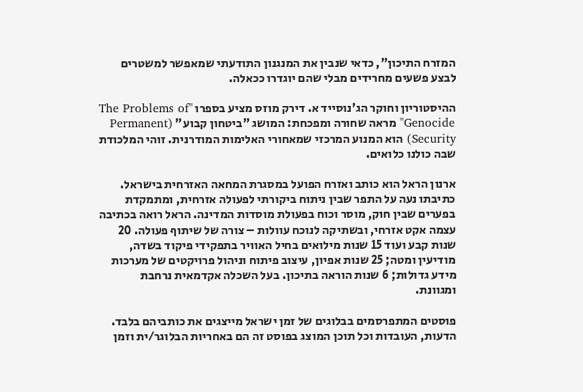המזרח התיכון", כדאי שנבין את המנגנון התודעתי שמאפשר למשטרים לבצע פשעים מחרידים מבלי שהם יוגדרו ככאלה.

ההיסטוריון וחוקר הג'נוסייד א. דירק מוזס מציע בספרו "The Problems of Genocide" מראה שחורה ומפכחת: המושג "ביטחון קבוע" (Permanent Security) הוא המנוע המרכזי שמאחורי האלימות המודרנית. זוהי המלכודת שבה כולנו כלואים.

ארנון הראל הוא כותב ואזרח הפועל במסגרת המחאה האזרחית בישראל. כתיבתו נעה על התפר שבין ניתוח ביקורתי לפעולה אזרחית, ומתמקדת בפערים שבין חוק, מוסר וכוח בפעולת מוסדות המדינה. הראל רואה בכתיבה עצמה אקט אזרחי, ובשתיקה לנוכח עוולות – צורה של שיתוף פעולה. 20 שנות קבע ועוד 15 שנות מילואים בחיל האוויר בתפקידי פיקוד בשדה, מודיעין ומטה; 25 שנות אפיון, עיצוב פיתוח וניהול פרויקטים של מערכות מידע גדולות; 6 שנות הוראה בתיכון. בעל השכלה אקדמאית נרחבת ומגוונת.

פוסטים המתפרסמים בבלוגים של זמן ישראל מייצגים את כותביהם בלבד. הדעות, העובדות וכל תוכן המוצג בפוסט זה הם באחריות הבלוגר/ית וזמן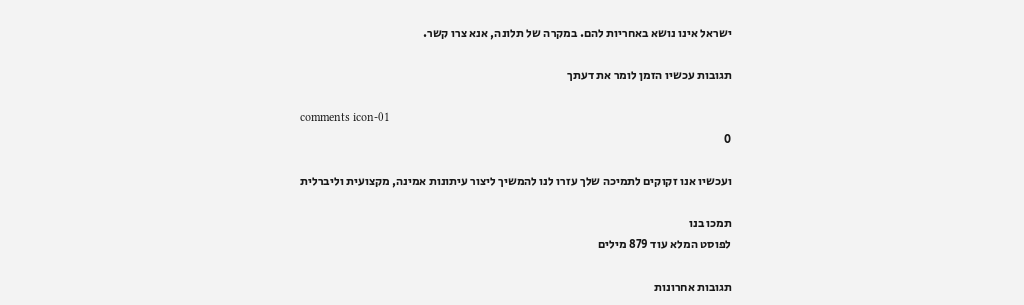ישראל אינו נושא באחריות להם. במקרה של תלונה, אנא צרו קשר.

תגובות עכשיו הזמן לומר את דעתך

comments icon-01
0

ועכשיו אנו זקוקים לתמיכה שלך עזרו לנו להמשיך ליצור עיתונות אמינה, מקצועית וליברלית

תמכו בנו
לפוסט המלא עוד 879 מילים

תגובות אחרונות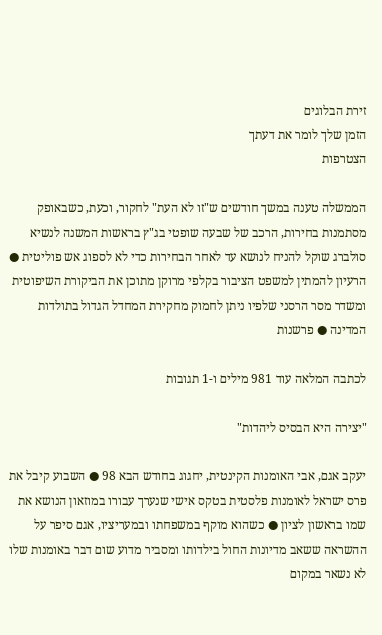זירת הבלוגים
הזמן שלך לומר את דעתך
הצטרפות

הממשלה טענה במשך חודשים ש"זו לא העת" לחקור, וכעת, כשבאופק מסתמנות בחירות, הרכב של שבעה שופטי בג"ץ בראשות המשנה לנשיא סולברג שוקל להניח לנושא עד לאחר הבחירות כדי לא לספוג אש פוליטית ● הרעיון להמתין למשפט הציבור בקלפי מרוקן מתוכן את הביקורת השיפוטית ומשדר מסר הרסני שלפיו ניתן לחמוק מחקירת המחדל הגדול בתולדות המדינה ● פרשנות

לכתבה המלאה עוד 981 מילים ו-1 תגובות

"יצירה היא הבסיס ליהדות"

יעקב אגם, אבי האומנות הקינטית, יחגוג בחודש הבא 98 ● השבוע קיבל את פרס ישראל לאומנות פלסטית בטקס אישי שנערך עבורו במוזאון הנושא את שמו בראשון לציון ● כשהוא מוקף במשפחתו ובמעריציו, אגם סיפר על ההשראה ששאב מדיונות החול בילדותו ומסביר מדוע שום דבר באומנות שלו לא נשאר במקום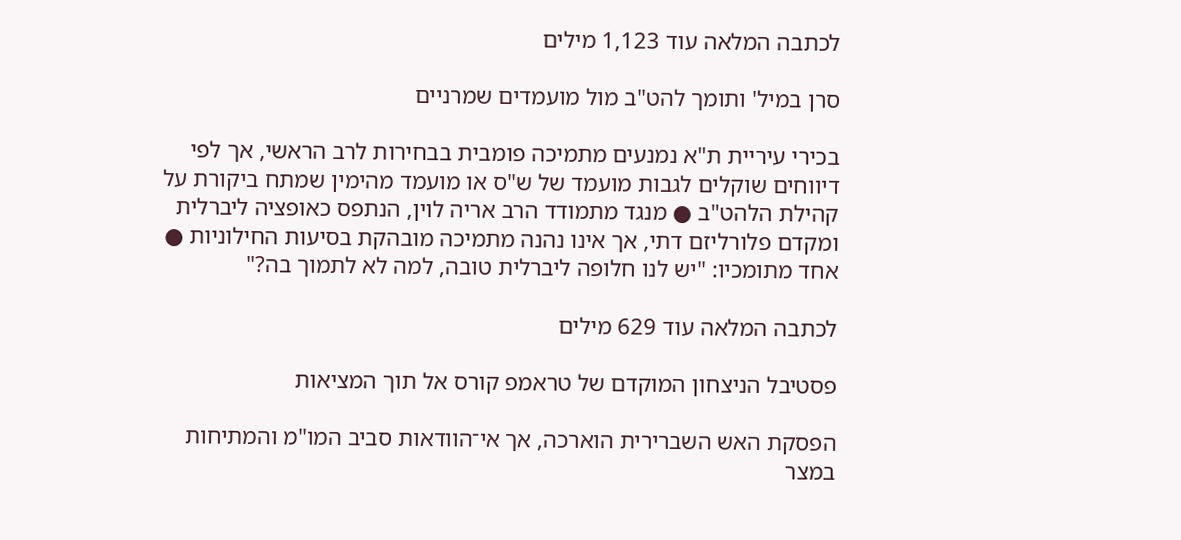לכתבה המלאה עוד 1,123 מילים

סרן במיל' ותומך להט"ב מול מועמדים שמרניים

בכירי עיריית ת"א נמנעים מתמיכה פומבית בבחירות לרב הראשי, אך לפי דיווחים שוקלים לגבות מועמד של ש"ס או מועמד מהימין שמתח ביקורת על קהילת הלהט"ב ● מנגד מתמודד הרב אריה לוין, הנתפס כאופציה ליברלית ומקדם פלורליזם דתי, אך אינו נהנה מתמיכה מובהקת בסיעות החילוניות ● אחד מתומכיו: "יש לנו חלופה ליברלית טובה, למה לא לתמוך בה?"

לכתבה המלאה עוד 629 מילים

פסטיבל הניצחון המוקדם של טראמפ קורס אל תוך המציאות

הפסקת האש השברירית הוארכה, אך אי־הוודאות סביב המו"מ והמתיחות במצר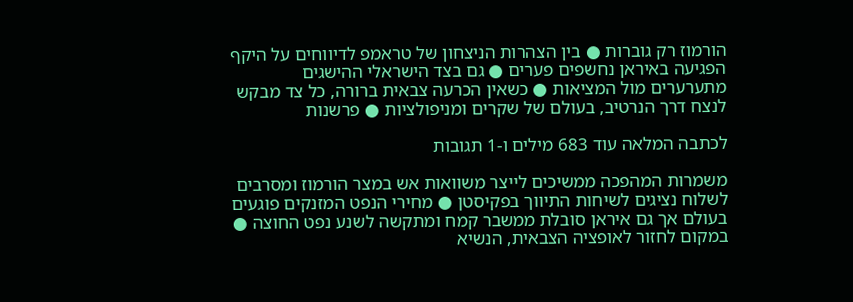הורמוז רק גוברות ● בין הצהרות הניצחון של טראמפ לדיווחים על היקף הפגיעה באיראן נחשפים פערים ● גם בצד הישראלי ההישגים מתערערים מול המציאות ● כשאין הכרעה צבאית ברורה, כל צד מבקש לנצח דרך הנרטיב, בעולם של שקרים ומניפולציות ● פרשנות

לכתבה המלאה עוד 683 מילים ו-1 תגובות

משמרות המהפכה ממשיכים לייצר משוואות אש במצר הורמוז ומסרבים לשלוח נציגים לשיחות התיווך בפקיסטן ● מחירי הנפט המזנקים פוגעים בעולם אך גם איראן סובלת ממשבר קמח ומתקשה לשנע נפט החוצה ● במקום לחזור לאופציה הצבאית, הנשיא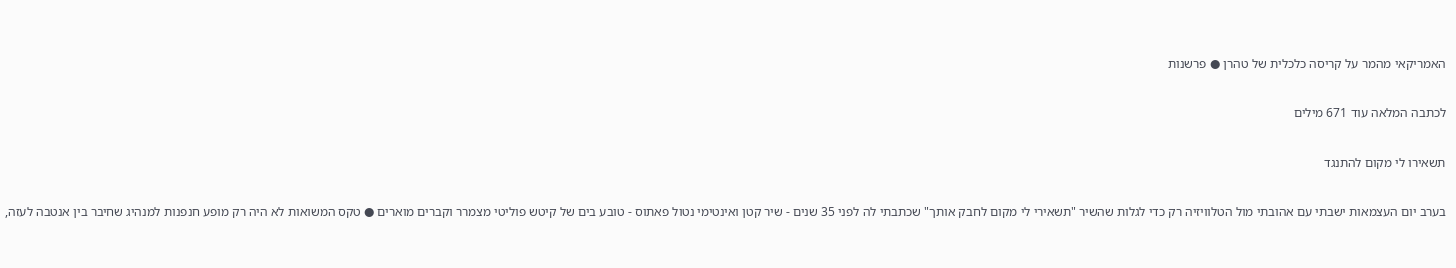האמריקאי מהמר על קריסה כלכלית של טהרן ● פרשנות

לכתבה המלאה עוד 671 מילים

תשאירו לי מקום להתנגד

בערב יום העצמאות ישבתי עם אהובתי מול הטלוויזיה רק כדי לגלות שהשיר "תשאירי לי מקום לחבק אותך" שכתבתי לה לפני 35 שנים - שיר קטן ואינטימי נטול פאתוס - טובע בים של קיטש פוליטי מצמרר וקברים מוארים ● טקס המשואות לא היה רק מופע חנפנות למנהיג שחיבר בין אנטבה לעזה,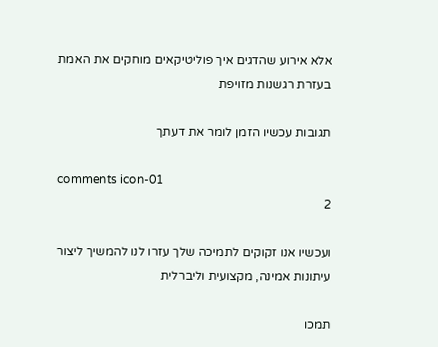אלא אירוע שהדגים איך פוליטיקאים מוחקים את האמת בעזרת רגשנות מזויפת

תגובות עכשיו הזמן לומר את דעתך

comments icon-01
2

ועכשיו אנו זקוקים לתמיכה שלך עזרו לנו להמשיך ליצור עיתונות אמינה, מקצועית וליברלית

תמכו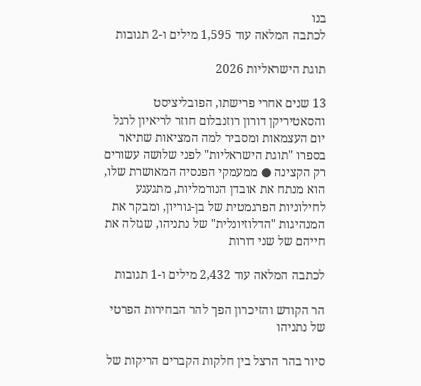בנו
לכתבה המלאה עוד 1,595 מילים ו-2 תגובות

תוגת הישראליות 2026

13 שנים אחרי פרישתו, הפובליציסט והסאטיריקן דורון רוזנבלום חוזר לריאיון לרגל יום העצמאות ומסביר למה המציאות שתיאר בספרו "תוגת הישראליות" לפני שלושה עשורים רק הקצינה ● ממעמקי הפנסיה המאושרת שלו, הוא מנתח את אובדן הנורמליות, מתגעגע לחילוניות הפרגמטית של בן-גוריון, ומבקר את המנהיגות "הדלוזיונלית" של נתניהו, שגזלה את חייהם של שני דורות

לכתבה המלאה עוד 2,432 מילים ו-1 תגובות

הר הקודש והזיכרון הפך להר הבחירות הפרטי של נתניהו

סיור בהר הרצל בין חלקות הקברים הריקות של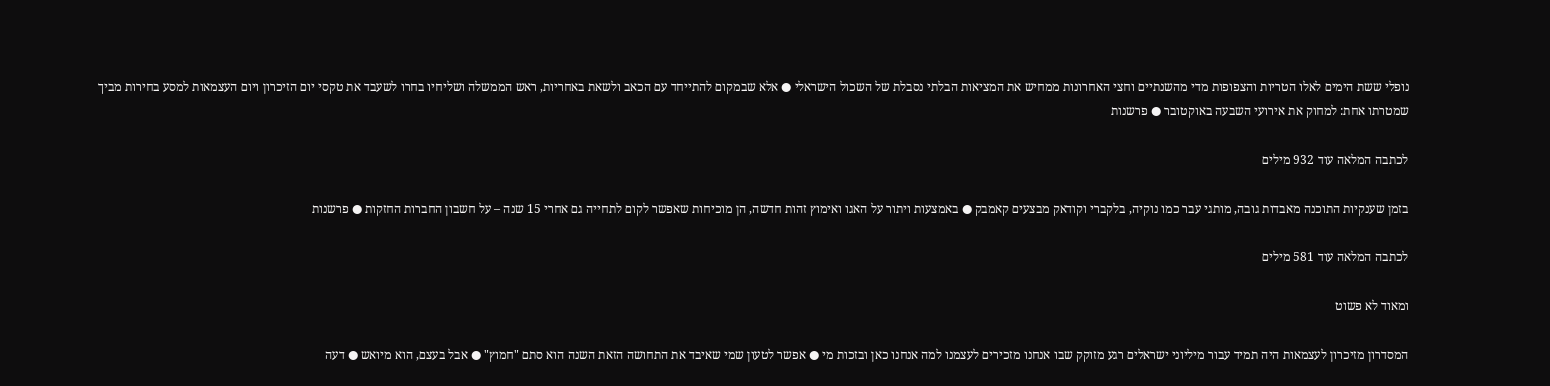נופלי ששת הימים לאלו הטריות והצפופות מדי מהשנתיים וחצי האחרונות ממחיש את המציאות הבלתי נסבלת של השכול הישראלי ● אלא שבמקום להתייחד עם הכאב ולשאת באחריות, ראש הממשלה ושליחיו בחרו לשעבד את טקסי יום הזיכרון ויום העצמאות למסע בחירות מביך שמטרתו אחת: למחוק את אירועי השבעה באוקטובר ● פרשנות

לכתבה המלאה עוד 932 מילים

בזמן שענקיות התוכנה מאבדות גובה, מותגי עבר כמו נוקיה, בלקברי וקודאק מבצעים קאמבק ● באמצעות ויתור על האגו ואימוץ זהות חדשה, הן מוכיחות שאפשר לקום לתחייה גם אחרי 15 שנה – על חשבון החברות החזקות ● פרשנות

לכתבה המלאה עוד 581 מילים

ומאוד לא פשוט

המסדרון מזיכרון לעצמאות היה תמיד עבור מיליוני ישראלים רגע מזוקק שבו אנחנו מזכירים לעצמנו למה אנחנו כאן ובזכות מי ● אפשר לטעון שמי שאיבד את התחושה הזאת השנה הוא סתם "חמוץ" ● אבל בעצם, הוא מיואש ● דעה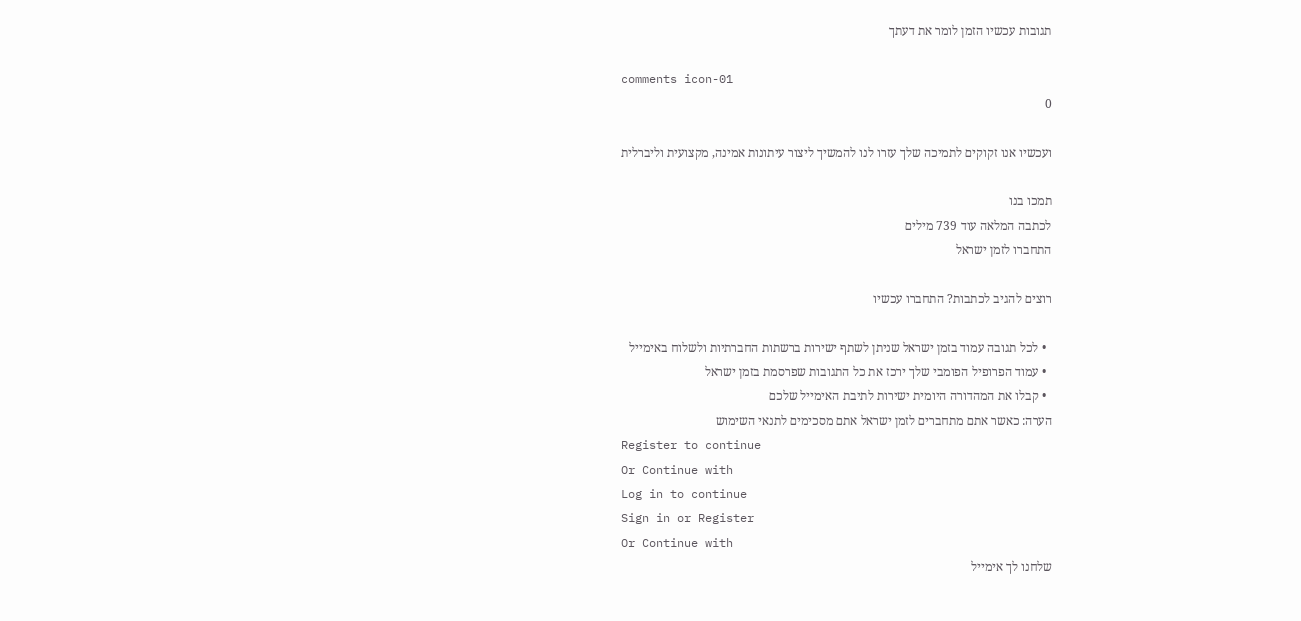תגובות עכשיו הזמן לומר את דעתך

comments icon-01
0

ועכשיו אנו זקוקים לתמיכה שלך עזרו לנו להמשיך ליצור עיתונות אמינה, מקצועית וליברלית

תמכו בנו
לכתבה המלאה עוד 739 מילים
התחברו לזמן ישראל

רוצים להגיב לכתבות? התחברו עכשיו

  • לכל תגובה עמוד בזמן ישראל שניתן לשתף ישירות ברשתות החברתיות ולשלוח באימייל
  • עמוד הפרופיל הפומבי שלך ירכז את כל התגובות שפרסמת בזמן ישראל
  • קבלו את המהדורה היומית ישירות לתיבת האימייל שלכם
הערה: כאשר אתם מתחברים לזמן ישראל אתם מסכימים לתנאי השימוש
Register to continue
Or Continue with
Log in to continue
Sign in or Register
Or Continue with
שלחנו לך אימייל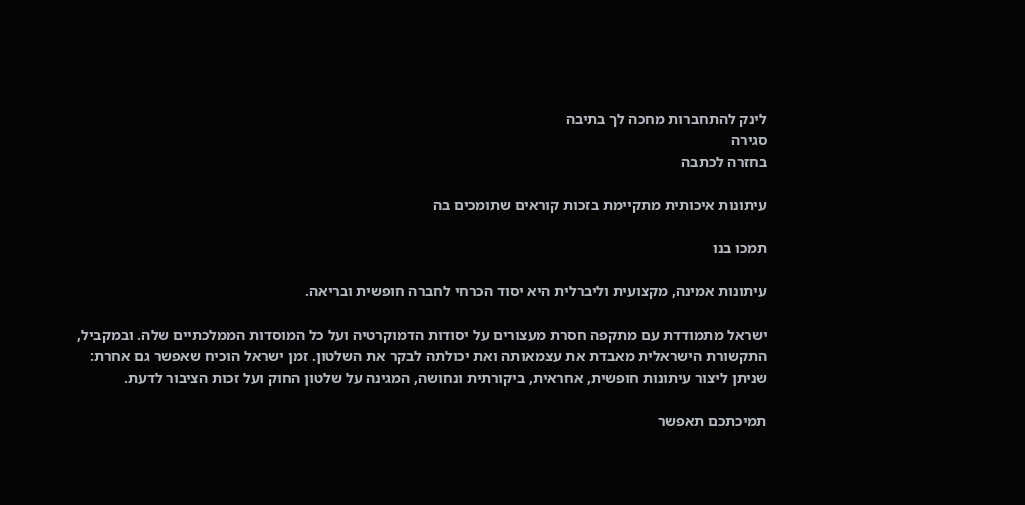לינק להתחברות מחכה לך בתיבה
סגירה
בחזרה לכתבה

עיתונות איכותית מתקיימת בזכות קוראים שתומכים בה

תמכו בנו

עיתונות אמינה, מקצועית וליברלית היא יסוד הכרחי לחברה חופשית ובריאה.

ישראל מתמודדת עם מתקפה חסרת מעצורים על יסודות הדמוקרטיה ועל כל המוסדות הממלכתיים שלה. ובמקביל, התקשורת הישראלית מאבדת את עצמאותה ואת יכולתה לבקר את השלטון. זמן ישראל הוכיח שאפשר גם אחרת: שניתן ליצור עיתונות חופשית, אחראית, ביקורתית ונחושה, המגינה על שלטון החוק ועל זכות הציבור לדעת.

תמיכתכם תאפשר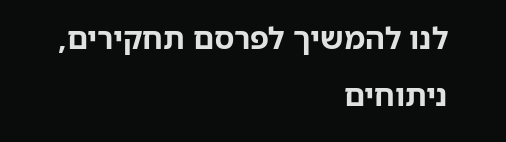לנו להמשיך לפרסם תחקירים, ניתוחים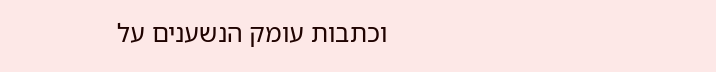וכתבות עומק הנשענים על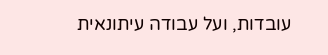עובדות, ועל עבודה עיתונאית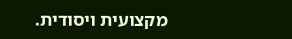מקצועית ויסודית.